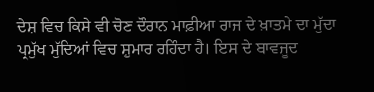ਦੇਸ਼ ਵਿਚ ਕਿਸੇ ਵੀ ਚੋਣ ਦੌਰਾਨ ਮਾਫ਼ੀਆ ਰਾਜ ਦੇ ਖ਼ਾਤਮੇ ਦਾ ਮੁੱਦਾ ਪ੍ਰਮੁੱਖ ਮੁੱਦਿਆਂ ਵਿਚ ਸ਼ੁਮਾਰ ਰਹਿੰਦਾ ਹੈ। ਇਸ ਦੇ ਬਾਵਜੂਦ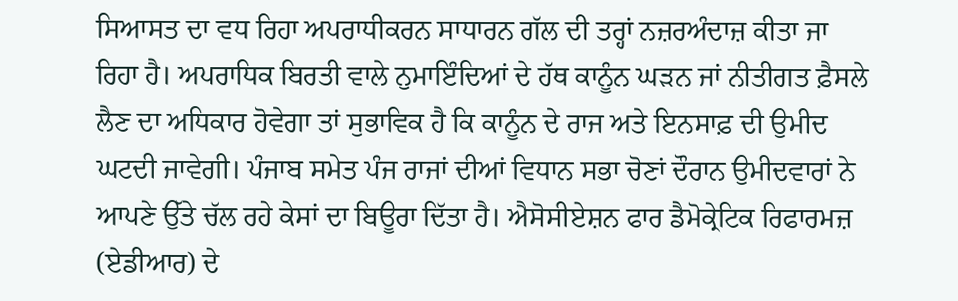ਸਿਆਸਤ ਦਾ ਵਧ ਰਿਹਾ ਅਪਰਾਧੀਕਰਨ ਸਾਧਾਰਨ ਗੱਲ ਦੀ ਤਰ੍ਹਾਂ ਨਜ਼ਰਅੰਦਾਜ਼ ਕੀਤਾ ਜਾ ਰਿਹਾ ਹੈ। ਅਪਰਾਧਿਕ ਬਿਰਤੀ ਵਾਲੇ ਨੁਮਾਇੰਦਿਆਂ ਦੇ ਹੱਥ ਕਾਨੂੰਨ ਘੜਨ ਜਾਂ ਨੀਤੀਗਤ ਫ਼ੈਸਲੇ ਲੈਣ ਦਾ ਅਧਿਕਾਰ ਹੋਵੇਗਾ ਤਾਂ ਸੁਭਾਵਿਕ ਹੈ ਕਿ ਕਾਨੂੰਨ ਦੇ ਰਾਜ ਅਤੇ ਇਨਸਾਫ਼ ਦੀ ਉਮੀਦ ਘਟਦੀ ਜਾਵੇਗੀ। ਪੰਜਾਬ ਸਮੇਤ ਪੰਜ ਰਾਜਾਂ ਦੀਆਂ ਵਿਧਾਨ ਸਭਾ ਚੋਣਾਂ ਦੌਰਾਨ ਉਮੀਦਵਾਰਾਂ ਨੇ ਆਪਣੇ ਉੱਤੇ ਚੱਲ ਰਹੇ ਕੇਸਾਂ ਦਾ ਬਿਊਰਾ ਦਿੱਤਾ ਹੈ। ਐਸੋਸੀਏਸ਼ਨ ਫਾਰ ਡੈਮੋਕ੍ਰੇਟਿਕ ਰਿਫਾਰਮਜ਼ (ਏਡੀਆਰ) ਦੇ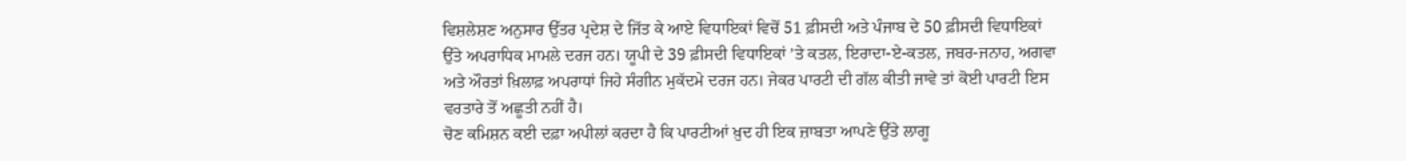ਵਿਸ਼ਲੇਸ਼ਣ ਅਨੁਸਾਰ ਉੱਤਰ ਪ੍ਰਦੇਸ਼ ਦੇ ਜਿੱਤ ਕੇ ਆਏ ਵਿਧਾਇਕਾਂ ਵਿਚੋਂ 51 ਫ਼ੀਸਦੀ ਅਤੇ ਪੰਜਾਬ ਦੇ 50 ਫ਼ੀਸਦੀ ਵਿਧਾਇਕਾਂ ਉੱਤੇ ਅਪਰਾਧਿਕ ਮਾਮਲੇ ਦਰਜ ਹਨ। ਯੂਪੀ ਦੇ 39 ਫ਼ੀਸਦੀ ਵਿਧਾਇਕਾਂ ’ਤੇ ਕਤਲ, ਇਰਾਦਾ-ਏ-ਕਤਲ, ਜਬਰ-ਜਨਾਹ, ਅਗਵਾ ਅਤੇ ਔਰਤਾਂ ਖ਼ਿਲਾਫ਼ ਅਪਰਾਧਾਂ ਜਿਹੇ ਸੰਗੀਨ ਮੁਕੱਦਮੇ ਦਰਜ ਹਨ। ਜੇਕਰ ਪਾਰਟੀ ਦੀ ਗੱਲ ਕੀਤੀ ਜਾਵੇ ਤਾਂ ਕੋਈ ਪਾਰਟੀ ਇਸ ਵਰਤਾਰੇ ਤੋਂ ਅਛੂਤੀ ਨਹੀਂ ਹੈ।
ਚੋਣ ਕਮਿਸ਼ਨ ਕਈ ਦਫ਼ਾ ਅਪੀਲਾਂ ਕਰਦਾ ਹੈ ਕਿ ਪਾਰਟੀਆਂ ਖ਼ੁਦ ਹੀ ਇਕ ਜ਼ਾਬਤਾ ਆਪਣੇ ਉੱਤੇ ਲਾਗੂ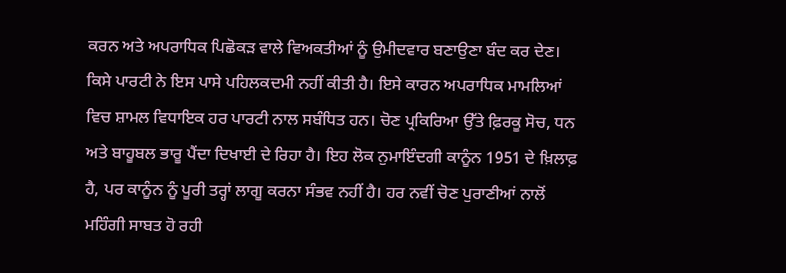ਕਰਨ ਅਤੇ ਅਪਰਾਧਿਕ ਪਿਛੋਕੜ ਵਾਲੇ ਵਿਅਕਤੀਆਂ ਨੂੰ ਉਮੀਦਵਾਰ ਬਣਾਉਣਾ ਬੰਦ ਕਰ ਦੇਣ। ਕਿਸੇ ਪਾਰਟੀ ਨੇ ਇਸ ਪਾਸੇ ਪਹਿਲਕਦਮੀ ਨਹੀਂ ਕੀਤੀ ਹੈ। ਇਸੇ ਕਾਰਨ ਅਪਰਾਧਿਕ ਮਾਮਲਿਆਂ ਵਿਚ ਸ਼ਾਮਲ ਵਿਧਾਇਕ ਹਰ ਪਾਰਟੀ ਨਾਲ ਸਬੰਧਿਤ ਹਨ। ਚੋਣ ਪ੍ਰਕਿਰਿਆ ਉੱਤੇ ਫ਼ਿਰਕੂ ਸੋਚ, ਧਨ ਅਤੇ ਬਾਹੂਬਲ ਭਾਰੂ ਪੈਂਦਾ ਦਿਖਾਈ ਦੇ ਰਿਹਾ ਹੈ। ਇਹ ਲੋਕ ਨੁਮਾਇੰਦਗੀ ਕਾਨੂੰਨ 1951 ਦੇ ਖ਼ਿਲਾਫ਼ ਹੈ, ਪਰ ਕਾਨੂੰਨ ਨੂੰ ਪੂਰੀ ਤਰ੍ਹਾਂ ਲਾਗੂ ਕਰਨਾ ਸੰਭਵ ਨਹੀਂ ਹੈ। ਹਰ ਨਵੀਂ ਚੋਣ ਪੁਰਾਣੀਆਂ ਨਾਲੋਂ ਮਹਿੰਗੀ ਸਾਬਤ ਹੋ ਰਹੀ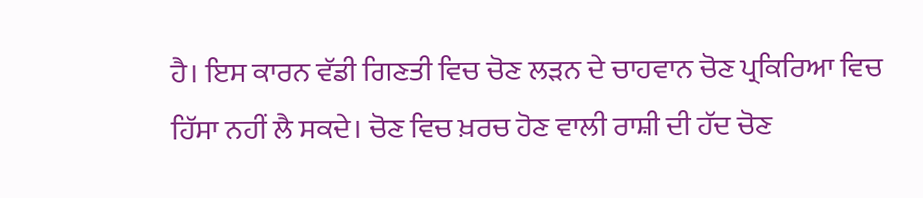ਹੈ। ਇਸ ਕਾਰਨ ਵੱਡੀ ਗਿਣਤੀ ਵਿਚ ਚੋਣ ਲੜਨ ਦੇ ਚਾਹਵਾਨ ਚੋਣ ਪ੍ਰਕਿਰਿਆ ਵਿਚ ਹਿੱਸਾ ਨਹੀਂ ਲੈ ਸਕਦੇ। ਚੋਣ ਵਿਚ ਖ਼ਰਚ ਹੋਣ ਵਾਲੀ ਰਾਸ਼ੀ ਦੀ ਹੱਦ ਚੋਣ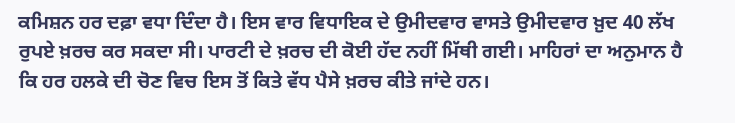ਕਮਿਸ਼ਨ ਹਰ ਦਫ਼ਾ ਵਧਾ ਦਿੰਦਾ ਹੈ। ਇਸ ਵਾਰ ਵਿਧਾਇਕ ਦੇ ਉਮੀਦਵਾਰ ਵਾਸਤੇ ਉਮੀਦਵਾਰ ਖ਼ੁਦ 40 ਲੱਖ ਰੁਪਏ ਖ਼ਰਚ ਕਰ ਸਕਦਾ ਸੀ। ਪਾਰਟੀ ਦੇ ਖ਼ਰਚ ਦੀ ਕੋਈ ਹੱਦ ਨਹੀਂ ਮਿੱਥੀ ਗਈ। ਮਾਹਿਰਾਂ ਦਾ ਅਨੁਮਾਨ ਹੈ ਕਿ ਹਰ ਹਲਕੇ ਦੀ ਚੋਣ ਵਿਚ ਇਸ ਤੋਂ ਕਿਤੇ ਵੱਧ ਪੈਸੇ ਖ਼ਰਚ ਕੀਤੇ ਜਾਂਦੇ ਹਨ।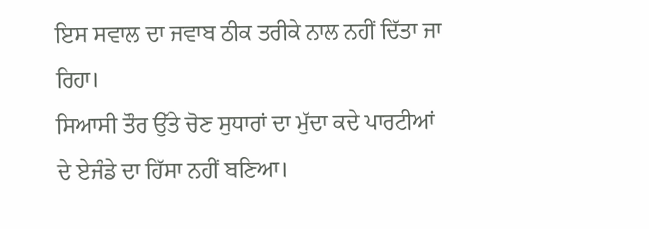ਇਸ ਸਵਾਲ ਦਾ ਜਵਾਬ ਠੀਕ ਤਰੀਕੇ ਨਾਲ ਨਹੀਂ ਦਿੱਤਾ ਜਾ ਰਿਹਾ।
ਸਿਆਸੀ ਤੌਰ ਉੱਤੇ ਚੋਣ ਸੁਧਾਰਾਂ ਦਾ ਮੁੱਦਾ ਕਦੇ ਪਾਰਟੀਆਂ ਦੇ ਏਜੰਡੇ ਦਾ ਹਿੱਸਾ ਨਹੀਂ ਬਣਿਆ।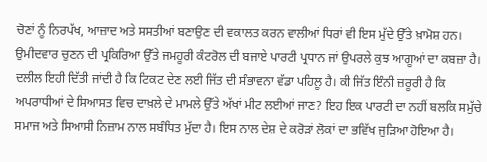ਚੋਣਾਂ ਨੂੰ ਨਿਰਪੱਖ, ਆਜ਼ਾਦ ਅਤੇ ਸਸਤੀਆਂ ਬਣਾਉਣ ਦੀ ਵਕਾਲਤ ਕਰਨ ਵਾਲੀਆਂ ਧਿਰਾਂ ਵੀ ਇਸ ਮੁੱਦੇ ਉੱਤੇ ਖ਼ਾਮੋਸ਼ ਹਨ। ਉਮੀਦਵਾਰ ਚੁਣਨ ਦੀ ਪ੍ਰਕਿਰਿਆ ਉੱਤੇ ਜਮਹੂਰੀ ਕੰਟਰੋਲ ਦੀ ਬਜਾਏ ਪਾਰਟੀ ਪ੍ਰਧਾਨ ਜਾਂ ਉਪਰਲੇ ਕੁਝ ਆਗੂਆਂ ਦਾ ਕਬਜ਼ਾ ਹੈ। ਦਲੀਲ ਇਹੀ ਦਿੱਤੀ ਜਾਂਦੀ ਹੈ ਕਿ ਟਿਕਟ ਦੇਣ ਲਈ ਜਿੱਤ ਦੀ ਸੰਭਾਵਨਾ ਵੱਡਾ ਪਹਿਲੂ ਹੈ। ਕੀ ਜਿੱਤ ਇੰਨੀ ਜ਼ਰੂਰੀ ਹੈ ਕਿ ਅਪਰਾਧੀਆਂ ਦੇ ਸਿਆਸਤ ਵਿਚ ਦਾਖ਼ਲੇ ਦੇ ਮਾਮਲੇ ਉੱਤੇ ਅੱਖਾਂ ਮੀਟ ਲਈਆਂ ਜਾਣ? ਇਹ ਇਕ ਪਾਰਟੀ ਦਾ ਨਹੀਂ ਬਲਕਿ ਸਮੁੱਚੇ ਸਮਾਜ ਅਤੇ ਸਿਆਸੀ ਨਿਜ਼ਾਮ ਨਾਲ ਸਬੰਧਿਤ ਮੁੱਦਾ ਹੈ। ਇਸ ਨਾਲ ਦੇਸ਼ ਦੇ ਕਰੋੜਾਂ ਲੋਕਾਂ ਦਾ ਭਵਿੱਖ ਜੁੜਿਆ ਹੋਇਆ ਹੈ।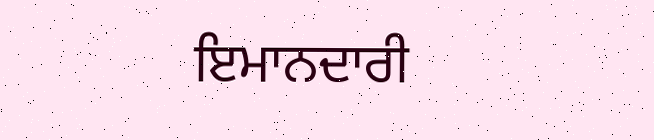ਇਮਾਨਦਾਰੀ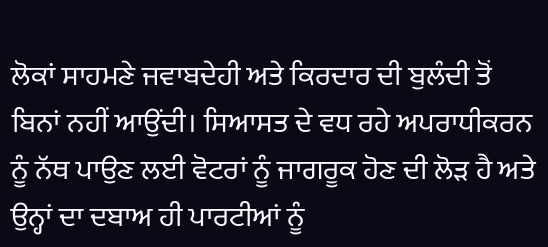ਲੋਕਾਂ ਸਾਹਮਣੇ ਜਵਾਬਦੇਹੀ ਅਤੇ ਕਿਰਦਾਰ ਦੀ ਬੁਲੰਦੀ ਤੋਂ ਬਿਨਾਂ ਨਹੀਂ ਆਉਂਦੀ। ਸਿਆਸਤ ਦੇ ਵਧ ਰਹੇ ਅਪਰਾਧੀਕਰਨ ਨੂੰ ਨੱਥ ਪਾਉਣ ਲਈ ਵੋਟਰਾਂ ਨੂੰ ਜਾਗਰੂਕ ਹੋਣ ਦੀ ਲੋੜ ਹੈ ਅਤੇ ਉਨ੍ਹਾਂ ਦਾ ਦਬਾਅ ਹੀ ਪਾਰਟੀਆਂ ਨੂੰ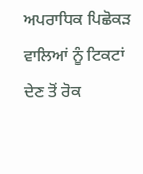ਅਪਰਾਧਿਕ ਪਿਛੋਕੜ ਵਾਲਿਆਂ ਨੂੰ ਟਿਕਟਾਂ ਦੇਣ ਤੋਂ ਰੋਕ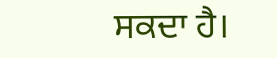ਸਕਦਾ ਹੈ।